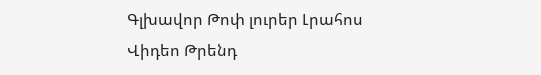Գլխավոր Թոփ լուրեր Լրահոս Վիդեո Թրենդ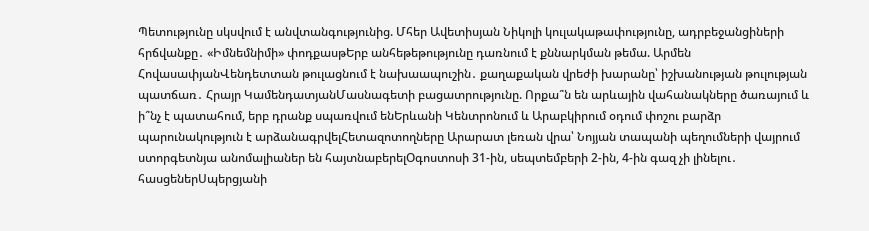Պետությունը սկսվում է անվտանգությունից. Մհեր Ավետիսյան Նիկոլի կուլակաթափությունը, ադրբեջանցիների հրճվանքը․ «Իմնեմնիմի» փոդքասթԵրբ անհեթեթությունը դառնում է քննարկման թեմա. Արմեն ՀովասափյանՎենդետտան թուլացնում է նախաապուշին․ քաղաքական վրեժի խարանը՝ իշխանության թուլության պատճառ․ Հրայր ԿամենդատյանՄասնագետի բացատրությունը. Որքա՞ն են արևային վահանակները ծառայում և ի՞նչ է պատահում, երբ դրանք սպառվում ենԵրևանի Կենտրոնում և Արաբկիրում օդում փոշու բարձր պարունակություն է արձանագրվելՀետազոտողները Արարատ լեռան վրա՝ Նոյյան տապանի պեղումների վայրում ստորգետնյա անոմալիաներ են հայտնաբերելՕգոստոսի 31-ին, սեպտեմբերի 2-ին, 4-ին գազ չի լինելու․ հասցեներՍպերցյանի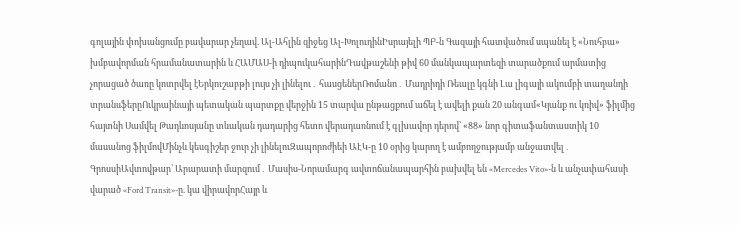գոլային փոխանցումը բավարար չեղավ. Ալ-Ահլին զիջեց Ալ-ԽոլուդինԻսրայելի ՊԲ-ն Գազայի հատվածում սպանել է «Նուհբա» խմբավորման հրամանատարին և ՀԱՄԱՍ-ի դիպուկահարինԴավթաշենի թիվ 60 մանկապարտեզի տարածքում արմատից չորացած ծառը կոտրվել էԵրկուշաբթի լույս չի լինելու․ հասցեներՌոմանո․ Մադրիդի Ռեալը կգնի Լա լիգայի ակումբի տաղանդի տրանսֆերըՈւկրաինայի պետական պարտքը վերջին 15 տարվա ընթացքում աճել է ավելի քան 20 անգամ«Կյանք ու կռիվ» ֆիլմից հայտնի Սամվել Թադևոսյանը տևական դադարից հետո վերադառնում է գլխավոր դերով՝ «88» նոր գիտաֆանտաստիկ 10 մասանոց ֆիլմովՄինչև կեսգիշեր ջուր չի լինելուԶապորոժիեի ԱԷԿ-ը 10 օրից կարող է ամբողջությամբ անջատվել․ ԳրոսսիԱվտովթար՝ Արարատի մարզում․ Մասիս-Նորամարգ ավտոճանապարհին բախվել են «Mercedes Vito»-ն և անչափահասի վարած «Ford Transit»-ը. կա վիրավորՀայր և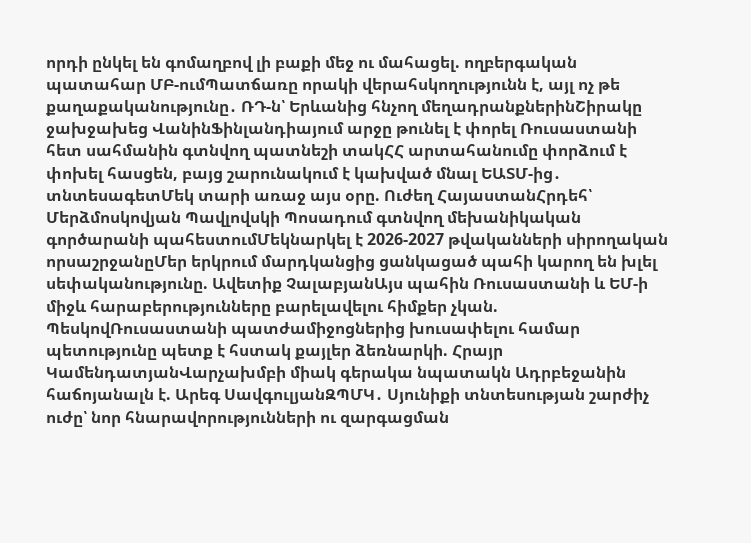որդի ընկել են գոմաղբով լի բաքի մեջ ու մահացել. ողբերգական պատահար ՄԲ-ումՊատճառը որակի վերահսկողությունն է, այլ ոչ թե քաղաքականությունը․ ՌԴ-ն՝ Երևանից հնչող մեղադրանքներինՇիրակը ջախջախեց ՎանինՖինլանդիայում արջը թունել է փորել Ռուսաստանի հետ սահմանին գտնվող պատնեշի տակՀՀ արտահանումը փորձում է փոխել հասցեն, բայց շարունակում է կախված մնալ ԵԱՏՄ-ից․ տնտեսագետՄեկ տարի առաջ այս օրը. Ուժեղ ՀայաստանՀրդեհ՝ Մերձմոսկովյան Պավլովսկի Պոսադում գտնվող մեխանիկական գործարանի պահեստումՄեկնարկել է 2026-2027 թվականների սիրողական որսաշրջանըՄեր երկրում մարդկանցից ցանկացած պահի կարող են խլել սեփականությունը. Ավետիք ՉալաբյանԱյս պահին Ռուսաստանի և ԵՄ-ի միջև հարաբերությունները բարելավելու հիմքեր չկան. ՊեսկովՌուսաստանի պատժամիջոցներից խուսափելու համար պետությունը պետք է հստակ քայլեր ձեռնարկի. Հրայր ԿամենդատյանՎարչախմբի միակ գերակա նպատակն Ադրբեջանին հաճոյանալն է. Արեգ ՍավգուլյանԶՊՄԿ․ Սյունիքի տնտեսության շարժիչ ուժը՝ նոր հնարավորությունների ու զարգացման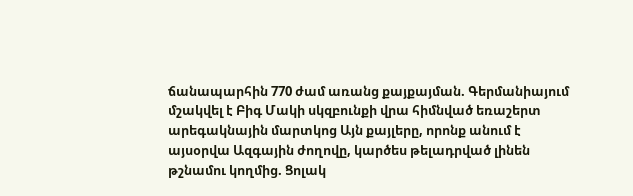ճանապարհին 770 ժամ առանց քայքայման. Գերմանիայում մշակվել է Բիգ Մակի սկզբունքի վրա հիմնված եռաշերտ արեգակնային մարտկոց Այն քայլերը, որոնք անում է այսօրվա Ազգային ժողովը, կարծես թելադրված լինեն թշնամու կողմից. Ցոլակ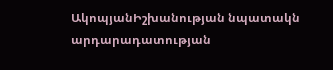ԱկոպյանԻշխանության նպատակն արդարադատության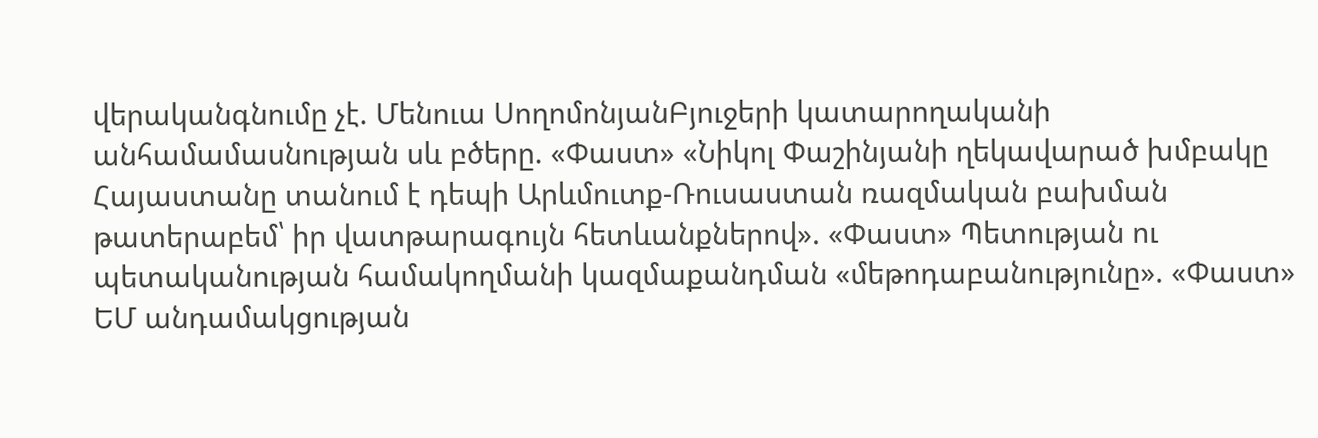վերականգնումը չէ. Մենուա ՍողոմոնյանԲյուջերի կատարողականի անհամամասնության սև բծերը. «Փաստ» «Նիկոլ Փաշինյանի ղեկավարած խմբակը Հայաստանը տանում է դեպի Արևմուտք-Ռուսաստան ռազմական բախման թատերաբեմ՝ իր վատթարագույն հետևանքներով». «Փաստ» Պետության ու պետականության համակողմանի կազմաքանդման «մեթոդաբանությունը». «Փաստ» ԵՄ անդամակցության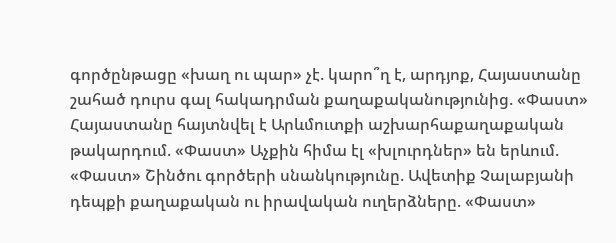գործընթացը «խաղ ու պար» չէ. կարո՞ղ է, արդյոք, Հայաստանը շահած դուրս գալ հակադրման քաղաքականությունից. «Փաստ» Հայաստանը հայտնվել է Արևմուտքի աշխարհաքաղաքական թակարդում. «Փաստ» Աչքին հիմա էլ «խլուրդներ» են երևում. «Փաստ» Շինծու գործերի սնանկությունը. Ավետիք Չալաբյանի դեպքի քաղաքական ու իրավական ուղերձները. «Փաստ»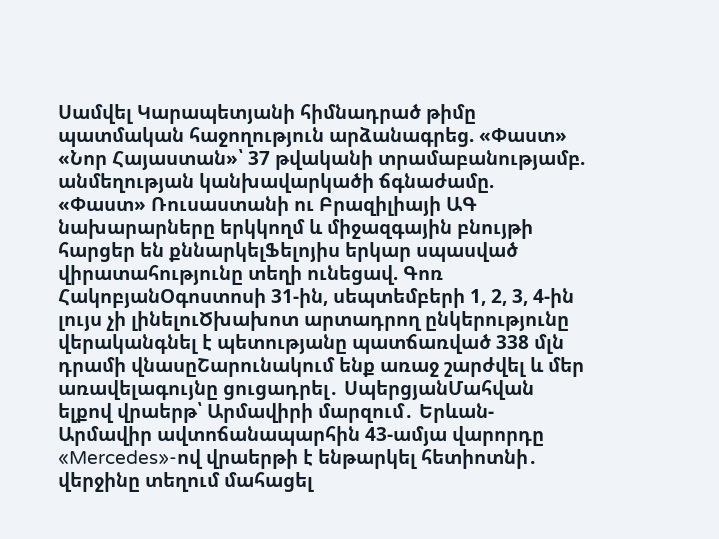Սամվել Կարապետյանի հիմնադրած թիմը պատմական հաջողություն արձանագրեց. «Փաստ» «Նոր Հայաստան»՝ 37 թվականի տրամաբանությամբ. անմեղության կանխավարկածի ճգնաժամը. «Փաստ» Ռուսաստանի ու Բրազիլիայի ԱԳ նախարարները երկկողմ և միջազգային բնույթի հարցեր են քննարկելՖելոյիս երկար սպասված վիրատահությունը տեղի ունեցավ. Գոռ ՀակոբյանՕգոստոսի 31-ին, սեպտեմբերի 1, 2, 3, 4-ին լույս չի լինելուԾխախոտ արտադրող ընկերությունը վերականգնել է պետությանը պատճառված 338 մլն դրամի վնասըՇարունակում ենք առաջ շարժվել և մեր առավելագույնը ցուցադրել․ ՍպերցյանՄահվան ելքով վրաերթ՝ Արմավիրի մարզում․ Երևան-Արմավիր ավտոճանապարհին 43-ամյա վարորդը «Mercedes»-ով վրաերթի է ենթարկել հետիոտնի․ վերջինը տեղում մահացել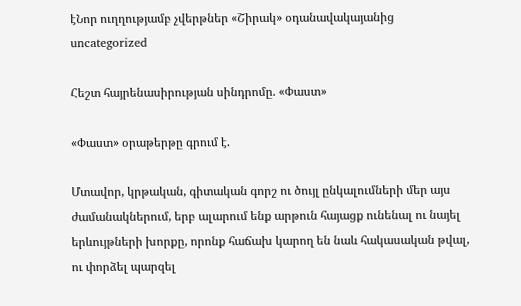էՆոր ուղղությամբ չվերթներ «Շիրակ» օդանավակայանից
uncategorized

Հեշտ հայրենասիրության սինդրոմը. «Փաստ»

«Փաստ» օրաթերթը գրում է.

Մտավոր, կրթական, գիտական գորշ ու ծույլ ընկալումների մեր այս ժամանակներում, երբ ալարում ենք արթուն հայացք ունենալ ու նայել երևույթների խորքը, որոնք հաճախ կարող են նաև հակասական թվալ, ու փորձել պարզել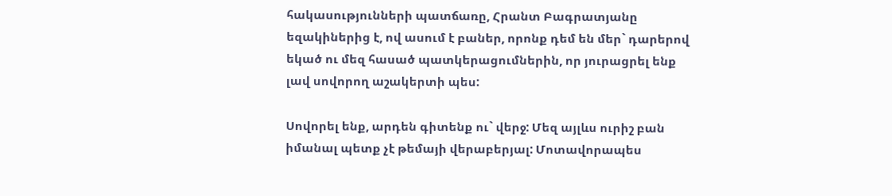հակասությունների պատճառը, Հրանտ Բագրատյանը եզակիներից է, ով ասում է բաներ, որոնք դեմ են մեր` դարերով եկած ու մեզ հասած պատկերացումներին, որ յուրացրել ենք լավ սովորող աշակերտի պես:

Սովորել ենք, արդեն գիտենք ու` վերջ: Մեզ այլևս ուրիշ բան իմանալ պետք չէ թեմայի վերաբերյալ: Մոտավորապես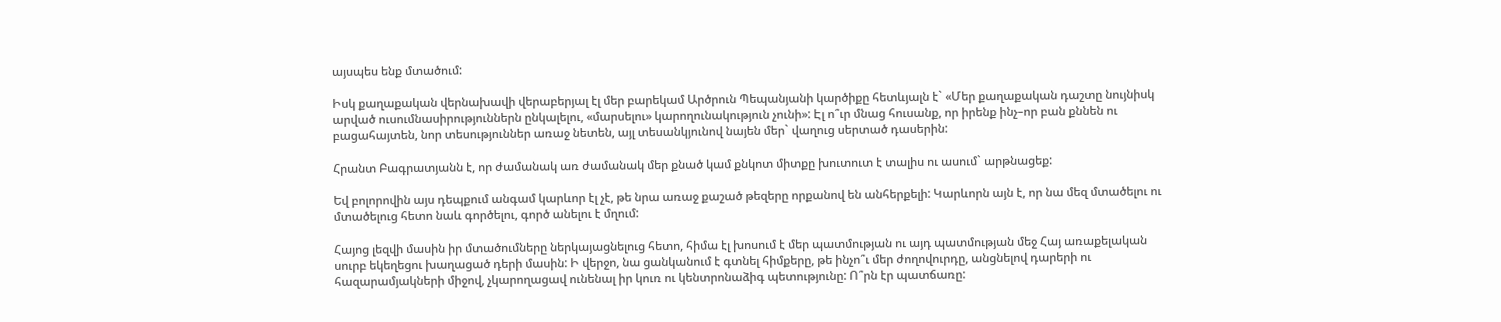այսպես ենք մտածում:

Իսկ քաղաքական վերնախավի վերաբերյալ էլ մեր բարեկամ Արծրուն Պեպանյանի կարծիքը հետևյալն է` «Մեր քաղաքական դաշտը նույնիսկ արված ուսումնասիրություններն ընկալելու, «մարսելու» կարողունակություն չունի»: Էլ ո՞ւր մնաց հուսանք, որ իրենք ինչ–որ բան քննեն ու բացահայտեն, նոր տեսություններ առաջ նետեն, այլ տեսանկյունով նայեն մեր` վաղուց սերտած դասերին:

Հրանտ Բագրատյանն է, որ ժամանակ առ ժամանակ մեր քնած կամ քնկոտ միտքը խուտուտ է տալիս ու ասում` արթնացեք:

Եվ բոլորովին այս դեպքում անգամ կարևոր էլ չէ, թե նրա առաջ քաշած թեզերը որքանով են անհերքելի: Կարևորն այն է, որ նա մեզ մտածելու ու մտածելուց հետո նաև գործելու, գործ անելու է մղում:

Հայոց լեզվի մասին իր մտածումները ներկայացնելուց հետո, հիմա էլ խոսում է մեր պատմության ու այդ պատմության մեջ Հայ առաքելական սուրբ եկեղեցու խաղացած դերի մասին: Ի վերջո, նա ցանկանում է գտնել հիմքերը, թե ինչո՞ւ մեր ժողովուրդը, անցնելով դարերի ու հազարամյակների միջով, չկարողացավ ունենալ իր կուռ ու կենտրոնաձիգ պետությունը: Ո՞րն էր պատճառը: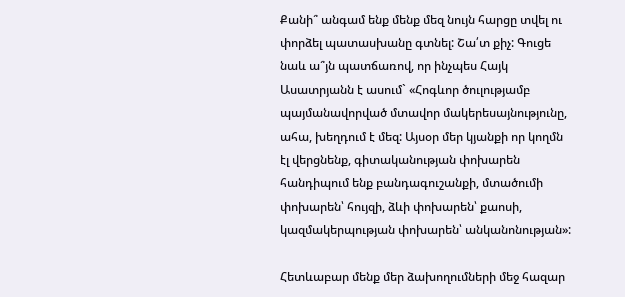Քանի՞ անգամ ենք մենք մեզ նույն հարցը տվել ու փորձել պատասխանը գտնել: Շա՛տ քիչ: Գուցե նաև ա՞յն պատճառով, որ ինչպես Հայկ Ասատրյանն է ասում` «Հոգևոր ծուլությամբ պայմանավորված մտավոր մակերեսայնությունը, ահա, խեղդում է մեզ: Այսօր մեր կյանքի որ կողմն էլ վերցնենք, գիտականության փոխարեն հանդիպում ենք բանդագուշանքի, մտածումի փոխարեն՝ հույզի, ձևի փոխարեն՝ քաոսի, կազմակերպության փոխարեն՝ անկանոնության»:

Հետևաբար մենք մեր ձախողումների մեջ հազար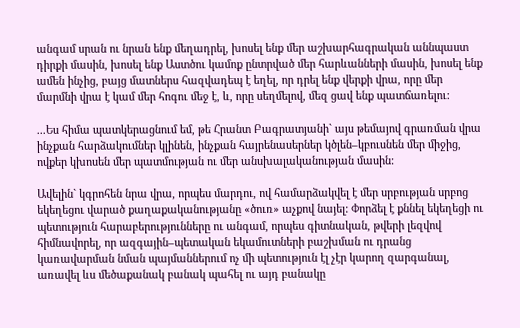անգամ սրան ու նրան ենք մեղադրել, խոսել ենք մեր աշխարհագրական աննպաստ դիրքի մասին, խոսել ենք Աստծու կամոք ընտրված մեր հարևանների մասին, խոսել ենք ամեն ինչից, բայց մատներս հազվադեպ է եղել, որ դրել ենք վերքի վրա, որը մեր մարմնի վրա է կամ մեր հոգու մեջ է, և, որը սեղմելով, մեզ ցավ ենք պատճառելու:

...Ես հիմա պատկերացնում եմ, թե Հրանտ Բագրատյանի` այս թեմայով գրառման վրա ինչքան հարձակումներ կլինեն, ինչքան հայրենասերներ կծլեն–կբուսնեն մեր միջից, ովքեր կխոսեն մեր պատմության ու մեր անսխալականության մասին:

Ավելին` կգրոհեն նրա վրա, որպես մարդու, ով համարձակվել է մեր սրբության սրբոց եկեղեցու վարած քաղաքականությանը «ծուռ» աչքով նայել: Փորձել է քննել եկեղեցի ու պետություն հարաբերությունները ու անգամ, որպես գիտնական, թվերի լեզվով հիմնավորել, որ ազգային–պետական եկամուտների բաշխման ու դրանց կառավարման նման պայմաններում ոչ մի պետություն էլ չէր կարող զարգանալ, առավել ևս մեծաքանակ բանակ պահել ու այդ բանակը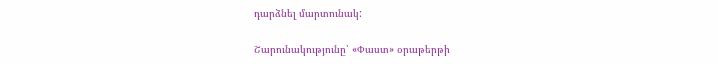դարձնել մարտունակ:

Շարունակությունը՝ «Փաստ» օրաթերթի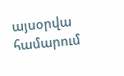այսօրվա համարում